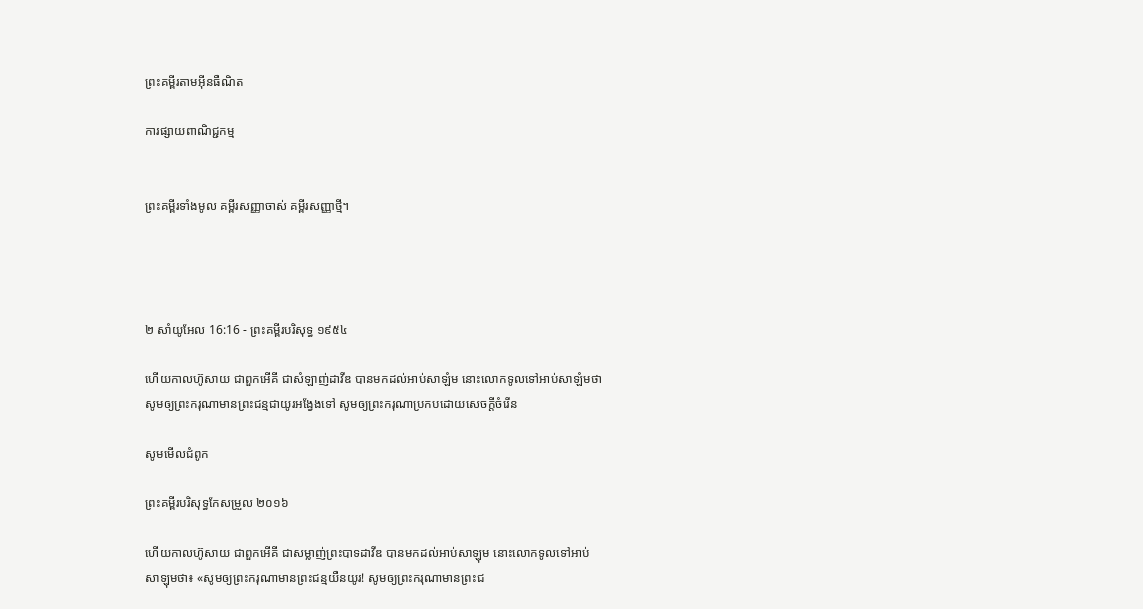ព្រះគម្ពីរតាមអ៊ីនធឺណិត

ការផ្សាយពាណិជ្ជកម្ម


ព្រះគម្ពីរទាំងមូល គម្ពីរសញ្ញាចាស់ គម្ពីរសញ្ញាថ្មី។




២ សាំ‌យូ‌អែល 16:16 - ព្រះគម្ពីរបរិសុទ្ធ ១៩៥៤

ហើយកាលហ៊ូសាយ ជាពួកអើគី ជាសំឡាញ់ដាវីឌ បានមកដល់អាប់‌សា‌ឡំម នោះលោកទូលទៅអាប់‌សា‌ឡំមថា សូមឲ្យព្រះ‌ករុណាមានព្រះ‌ជន្មជាយូរ‌អង្វែងទៅ សូមឲ្យព្រះ‌ករុណាប្រកបដោយសេចក្ដីចំរើន

សូមមើលជំពូក

ព្រះគម្ពីរបរិសុទ្ធកែសម្រួល ២០១៦

ហើយកាលហ៊ូ‌សាយ ជាពួកអើគី ជាសម្លាញ់ព្រះបាទដាវីឌ បានមកដល់អាប់សា‌ឡុម នោះលោកទូលទៅអាប់សា‌ឡុមថា៖ «សូមឲ្យព្រះ‌ករុណាមានព្រះ‌ជន្មយឺនយូរ! សូមឲ្យព្រះ‌ករុណាមានព្រះ‌ជ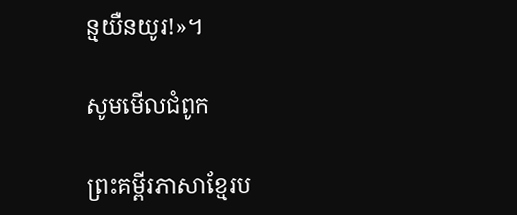ន្មយឺនយូរ!»។

សូមមើលជំពូក

ព្រះគម្ពីរភាសាខ្មែរប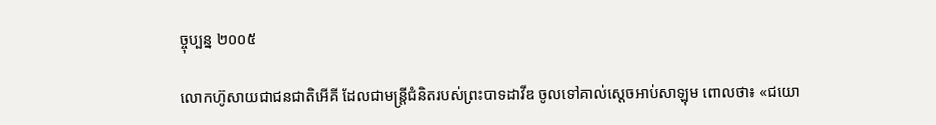ច្ចុប្បន្ន ២០០៥

លោកហ៊ូសាយជាជន‌ជាតិអើ‌គី ដែលជាមន្ត្រីជំនិតរបស់ព្រះ‌បាទដាវីឌ ចូលទៅគាល់ស្ដេចអាប់‌សា‌ឡុម ពោលថា៖ «ជយោ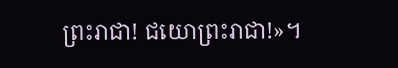ព្រះ‌រាជា! ជយោព្រះ‌រាជា!»។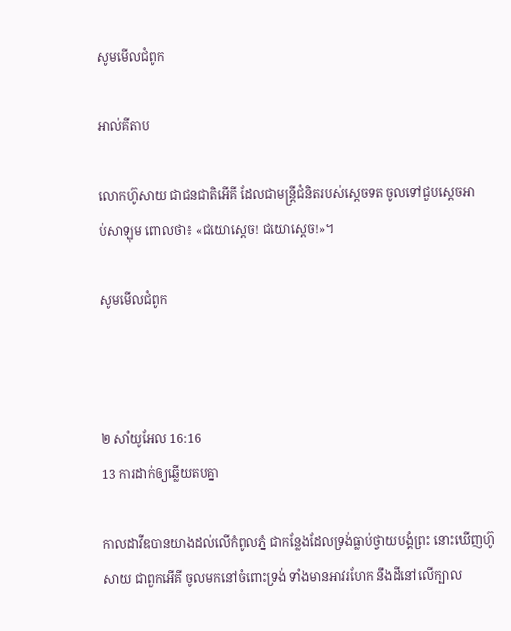សូមមើលជំពូក

អាល់គីតាប

លោកហ៊ូសាយ ជាជន‌ជាតិអើ‌គី ដែលជាមន្ត្រីជំនិតរបស់ស្តេចទត ចូលទៅជួបស្តេចអាប់‌សា‌ឡុម ពោលថា៖ «ជយោស្តេច! ជយោស្តេច!»។

សូមមើលជំពូក



២ សាំ‌យូ‌អែល 16:16
13 ការដាក់ឲ្យឆ្លើយតបគ្នា

កាលដាវីឌបានយាងដល់លើកំពូលភ្នំ ជាកន្លែងដែលទ្រង់ធ្លាប់ថ្វាយ‌បង្គំព្រះ នោះឃើញហ៊ូសាយ ជាពួកអើគី ចូលមកនៅចំពោះទ្រង់ ទាំងមានអាវរហែក នឹងដីនៅលើក្បាល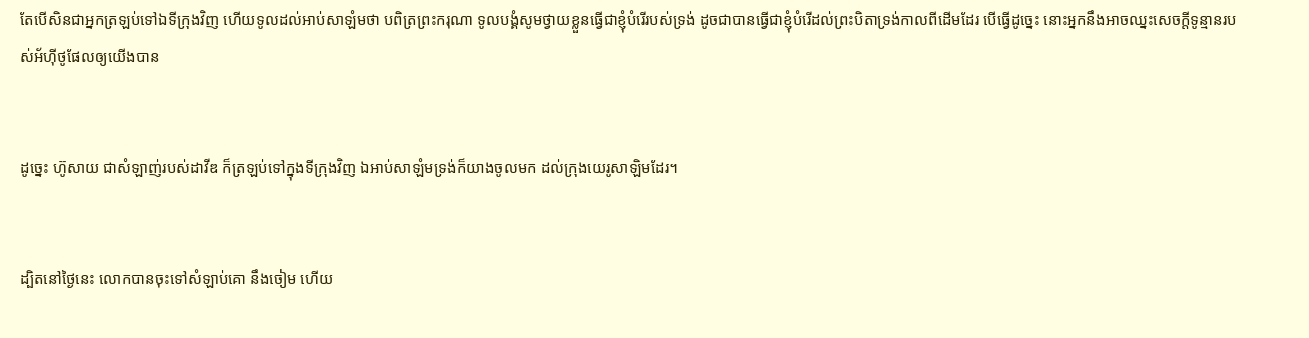តែបើសិនជាអ្នកត្រឡប់ទៅឯទីក្រុងវិញ ហើយទូលដល់អាប់‌សា‌ឡំមថា បពិត្រព្រះ‌ករុណា ទូលបង្គំសូមថ្វាយខ្លួនធ្វើជាខ្ញុំបំរើរបស់ទ្រង់ ដូចជាបានធ្វើជាខ្ញុំបំរើដល់ព្រះ‌បិតាទ្រង់កាលពីដើមដែរ បើធ្វើដូច្នេះ នោះអ្នកនឹងអាចឈ្នះសេចក្ដីទូន្មានរបស់អ័ហ៊ី‌ថូ‌ផែលឲ្យយើងបាន


ដូច្នេះ ហ៊ូសាយ ជាសំឡាញ់របស់ដាវីឌ ក៏ត្រឡប់ទៅក្នុងទីក្រុងវិញ ឯអាប់‌សា‌ឡំមទ្រង់ក៏យាងចូលមក ដល់ក្រុងយេរូ‌សាឡិមដែរ។


ដ្បិតនៅថ្ងៃនេះ លោកបានចុះទៅសំឡាប់គោ នឹងចៀម ហើយ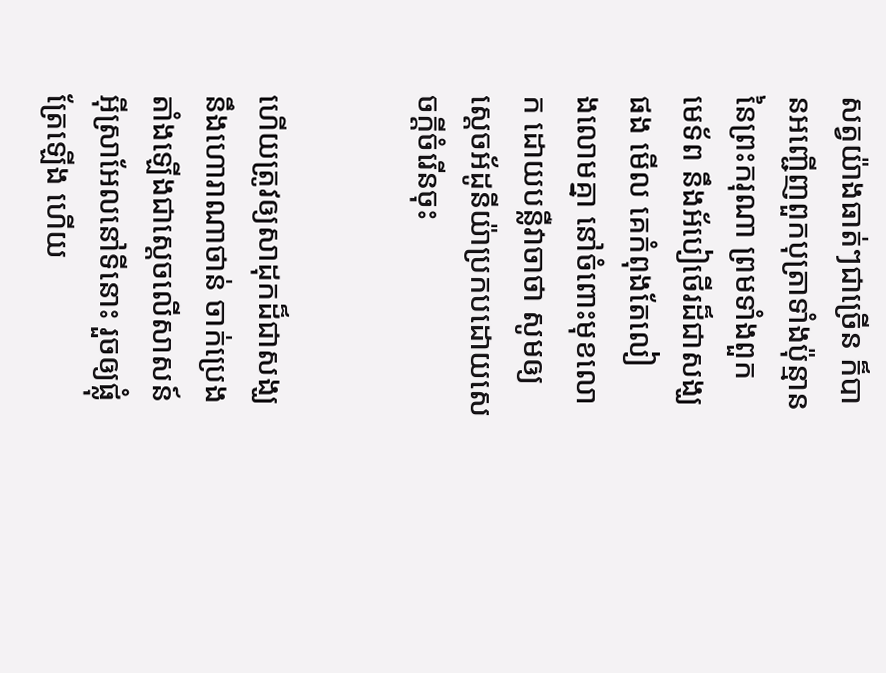សត្វយ៉ាងធាត់ៗជាច្រើន ក៏បានអញ្ជើញពួកបុត្រាទាំងប៉ុន្មាន នៃព្រះ‌ករុណា ព្រមទាំងពួកមេ‌ទ័ព នឹងអ័បៀ‌ថើរដ៏ជាសង្ឃផង មើល គេកំពុងតែលៀង‌លោមគ្នា នៅចំពោះមុខលោក ដោយបន្លឺវាចាថា សូមឲ្យស្តេចអ័ដូ‌នីយ៉ាប្រកបដោយសេចក្ដីចំរើនចុះ


ហើយត្រូវឲ្យសាដុកដ៏ជាសង្ឃ នឹងហោរាណាថាន់ ចាក់ប្រេងតាំងឡើងជាស្តេចលើសាសន៍អ៊ីស្រាអែលនៅទីនោះ រួចឲ្យផ្លុំត្រែឡើង ហើយ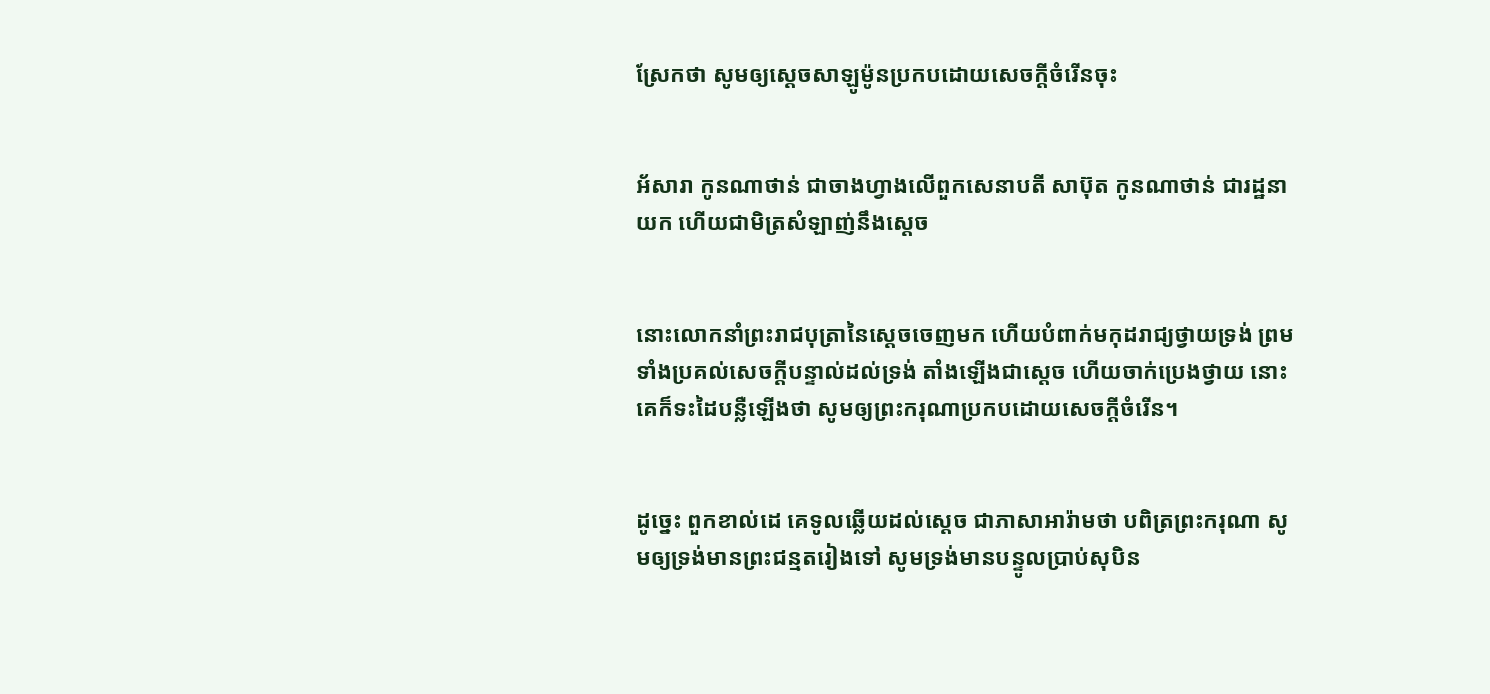ស្រែកថា សូមឲ្យស្តេចសាឡូម៉ូនប្រកបដោយសេចក្ដីចំរើនចុះ


អ័សារា កូនណាថាន់ ជាចាង‌ហ្វាងលើពួកសេនាបតី សាប៊ុត កូនណាថាន់ ជារដ្ឋ‌នាយក ហើយជាមិត្រសំឡាញ់នឹងស្តេច


នោះលោកនាំព្រះ‌រាជ‌បុត្រានៃស្តេចចេញមក ហើយបំពាក់មកុដ‌រាជ្យថ្វាយទ្រង់ ព្រមទាំងប្រគល់សេចក្ដីបន្ទាល់ដល់ទ្រង់ តាំងឡើងជាស្តេច ហើយចាក់ប្រេងថ្វាយ នោះគេក៏ទះដៃបន្លឺឡើងថា សូមឲ្យព្រះ‌ករុណាប្រកបដោយសេចក្ដីចំរើន។


ដូច្នេះ ពួកខាល់ដេ គេទូលឆ្លើយដល់ស្តេច ជាភាសាអារ៉ាមថា បពិត្រព្រះ‌ករុណា សូមឲ្យទ្រង់មានព្រះ‌ជន្មតរៀងទៅ សូមទ្រង់មានបន្ទូលប្រាប់សុបិន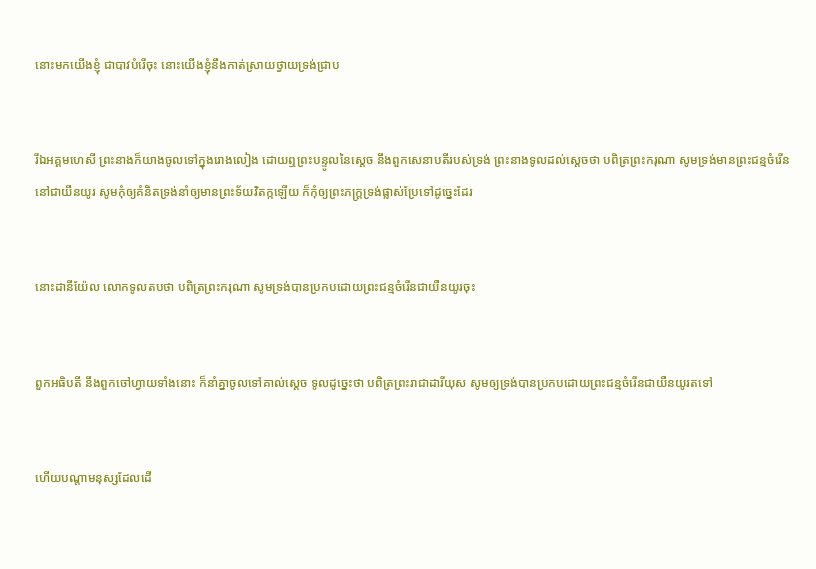នោះមកយើងខ្ញុំ ជាបាវបំរើចុះ នោះយើងខ្ញុំនឹងកាត់ស្រាយថ្វាយទ្រង់ជ្រាប


រីឯអគ្គ‌មហេសី ព្រះ‌នាងក៏យាងចូលទៅក្នុងរោងលៀង ដោយឮព្រះ‌បន្ទូលនៃស្តេច នឹងពួកសេនាបតីរបស់ទ្រង់ ព្រះ‌នាងទូលដល់ស្តេចថា បពិត្រព្រះ‌ករុណា សូមទ្រង់មានព្រះ‌ជន្មចំរើននៅជាយឺន‌យូរ សូមកុំឲ្យគំនិតទ្រង់នាំឲ្យមានព្រះ‌ទ័យវិតក្កឡើយ ក៏កុំឲ្យព្រះ‌ភក្ត្រទ្រង់ផ្លាស់ប្រែទៅដូច្នេះដែរ


នោះដានី‌យ៉ែល លោកទូលតបថា បពិត្រព្រះ‌ករុណា សូមទ្រង់បានប្រកបដោយព្រះ‌ជន្មចំរើនជាយឺន‌យូរចុះ


ពួកអធិបតី នឹងពួកចៅហ្វាយទាំងនោះ ក៏នាំគ្នាចូលទៅគាល់ស្តេច ទូលដូច្នេះថា បពិត្រព្រះ‌រាជាដារី‌យុស សូមឲ្យទ្រង់បានប្រកបដោយព្រះ‌ជន្មចំរើនជាយឺន‌យូរតទៅ


ហើយបណ្តាមនុស្សដែលដើ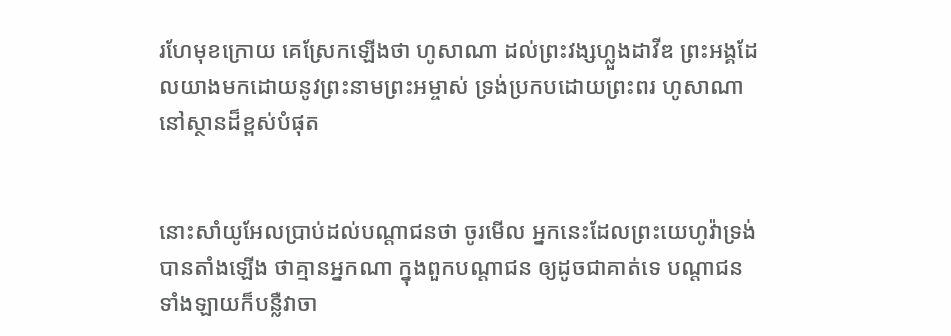រហែមុខក្រោយ គេស្រែកឡើងថា ហូសា‌ណា ដល់ព្រះ‌វង្សហ្លួងដាវីឌ ព្រះ‌អង្គដែលយាងមកដោយនូវព្រះ‌នាមព្រះ‌អម្ចាស់ ទ្រង់ប្រកបដោយព្រះ‌ពរ ហូសា‌ណា នៅស្ថានដ៏ខ្ពស់បំផុត


នោះសាំយូ‌អែលប្រាប់ដល់បណ្តាជនថា ចូរមើល អ្នកនេះដែលព្រះ‌យេហូវ៉ាទ្រង់បានតាំងឡើង ថាគ្មានអ្នកណា ក្នុងពួកបណ្តាជន ឲ្យដូចជាគាត់ទេ បណ្តាជនទាំង‌ឡាយក៏បន្លឺវាចា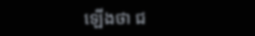ឡើងថា ជ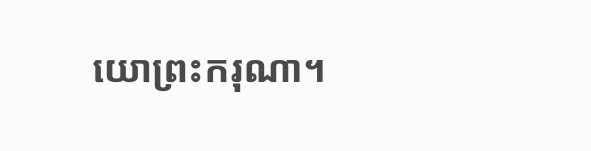យោព្រះ‌ករុណា។